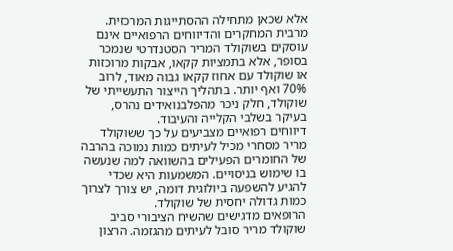אלא שכאן מתחילה ההסתייגות המרכזית. מרבית המחקרים והדיווחים הרפואיים אינם עוסקים בשוקולד המריר הסטנדרטי שנמכר בסופר, אלא בתמציות קקאו, אבקות מרוכזות או שוקולד עם אחוז קקאו גבוה מאוד, לרוב 70% ואף יותר. בתהליך הייצור התעשייתי של שוקולד, חלק ניכר מהפלבנואידים נהרס, בעיקר בשלבי הקלייה והעיבוד.
דיווחים רפואיים מצביעים על כך ששוקולד מריר מסחרי מכיל לעיתים כמות נמוכה בהרבה של החומרים הפעילים בהשוואה למה שנעשה בו שימוש בניסויים. המשמעות היא שכדי להגיע להשפעה ביולוגית דומה, יש צורך לצרוך כמות גדולה יחסית של שוקולד.
הרופאים מדגישים שהשיח הציבורי סביב שוקולד מריר סובל לעיתים מהגזמה. הרצון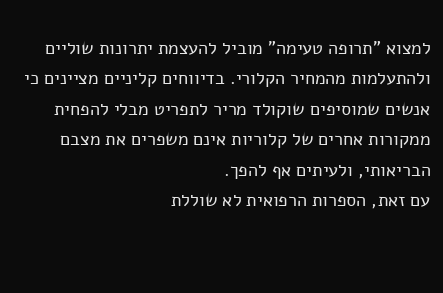למצוא "תרופה טעימה" מוביל להעצמת יתרונות שוליים ולהתעלמות מהמחיר הקלורי. בדיווחים קליניים מציינים כי אנשים שמוסיפים שוקולד מריר לתפריט מבלי להפחית ממקורות אחרים של קלוריות אינם משפרים את מצבם הבריאותי, ולעיתים אף להפך.
עם זאת, הספרות הרפואית לא שוללת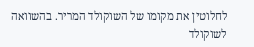לחלוטין את מקומו של השוקולד המריר. בהשוואה לשוקולד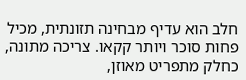חלב הוא עדיף מבחינה תזונתית, מכיל פחות סוכר ויותר קקאו. צריכה מתונה, כחלק מתפריט מאוזן,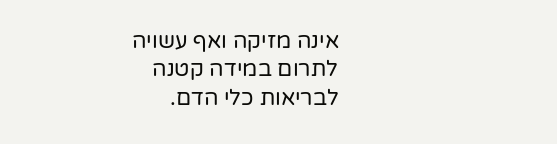אינה מזיקה ואף עשויה לתרום במידה קטנה לבריאות כלי הדם.